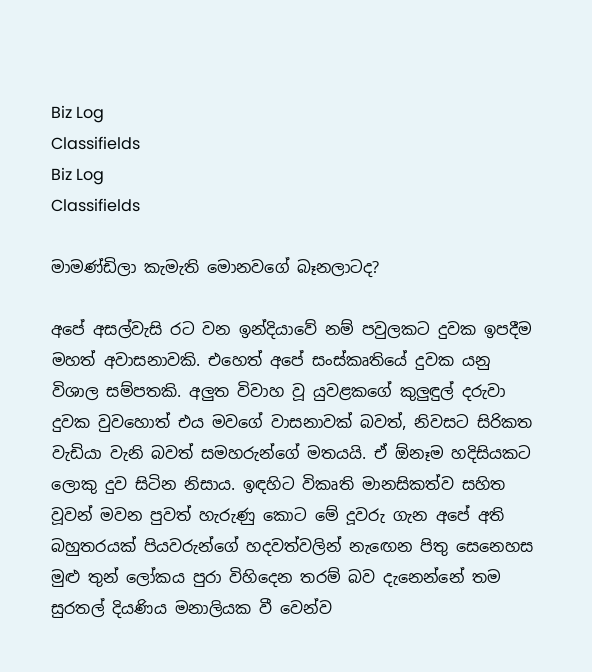Biz Log
Classifields
Biz Log
Classifields

මාමණ්ඩිලා කැමැති මොනවගේ බෑනලාටද?

අපේ අසල්වැසි රට වන ඉන්දියාවේ නම් පවුලකට දුවක ඉපදීම මහත් අවාසනාවකි. එහෙත් අපේ සංස්කෘතියේ දුවක යනු විශාල සම්පතකි. අලුත විවාහ වූ යුවළකගේ කුලුඳුල් දරුවා දුවක වුවහොත් එය මවගේ වාසනාවක් බවත්, නිවසට සිරිකත වැඩියා වැනි බවත් සමහරුන්ගේ මතයයි. ඒ ඕනෑම හදිසියකට ලොකු දුව සිටින නිසාය. ඉඳහිට විකෘති මානසිකත්ව සහිත වූවන් මවන පුවත් හැරුණු කොට මේ දූවරු ගැන අපේ අති බහුතරයක් පියවරුන්ගේ හදවත්වලින් නැ‍ඟෙන පිතු සෙනෙහස මුළු තුන් ලෝකය පුරා විහිදෙන තරම් බව දැනෙන්නේ තම සුරතල් දියණිය මනාලියක ‍වී වෙන්ව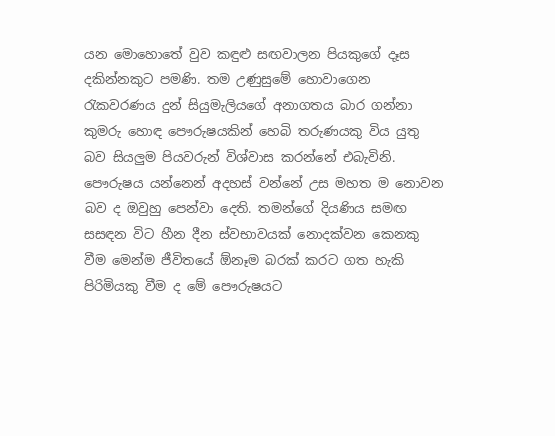යන මොහොතේ වුව කඳුළු ‍සඟවාලන පියකුගේ දෑස දකින්නකුට පමණි. තම උණුසුමේ හොවාගෙන රැකවරණය දුන් සියුමැලියගේ අනාගතය බාර ගන්නා කුමරු හොඳ පෞරුෂයකින් හෙබි තරුණයකු විය යුතු බව සියලුම පියවරුන් විශ්වාස කරන්නේ එබැවිනි. පෞරුෂය යන්නෙන් අදහස් වන්නේ උස මහත ම නොවන බව ද ඔවුහු පෙන්වා දෙති. තමන්ගේ දියණිය සමඟ සසඳන විට හීන දීන ස්වභාවයක් නොදක්වන කෙනකු වීම මෙන්ම ජීවිතයේ ඕනෑම බරක් කරට ගත හැකි පිරිමියකු වීම ද මේ පෞරුෂයට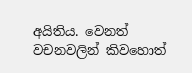අයිතිය. වෙනත් වචනවලින් කිවහොත්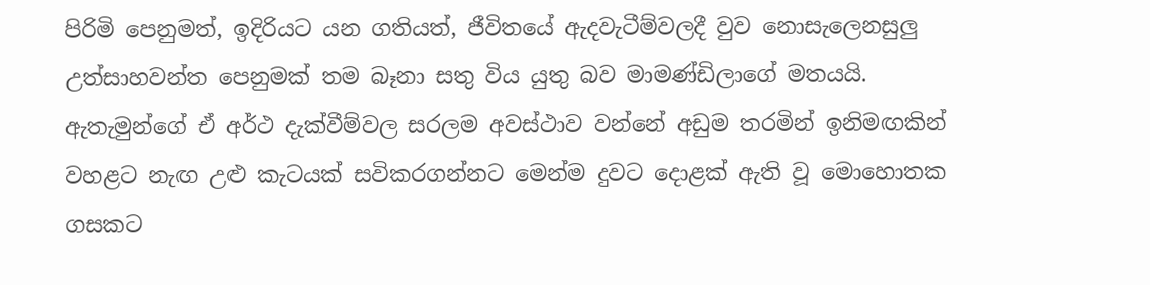පිරිමි පෙනුමත්, ඉදිරියට යන ගතියත්, ජීවිතයේ ඇදවැටීම්වලදී වුව නොසැලෙනසුලු උත්සාහවන්ත පෙනුමක් තම බෑනා සතු විය යුතු බව මාමණ්ඩිලා‍ගේ මතයයි. ඇතැමුන්ගේ ඒ අර්ථ දැක්වීම්වල සරලම අවස්ථාව වන්නේ අඩුම තරමින් ඉනිමඟකින් වහළට නැඟ උළු කැටයක් සවිකරගන්නට මෙන්ම දුවට දොළක් ඇති වූ මොහොතක ගසකට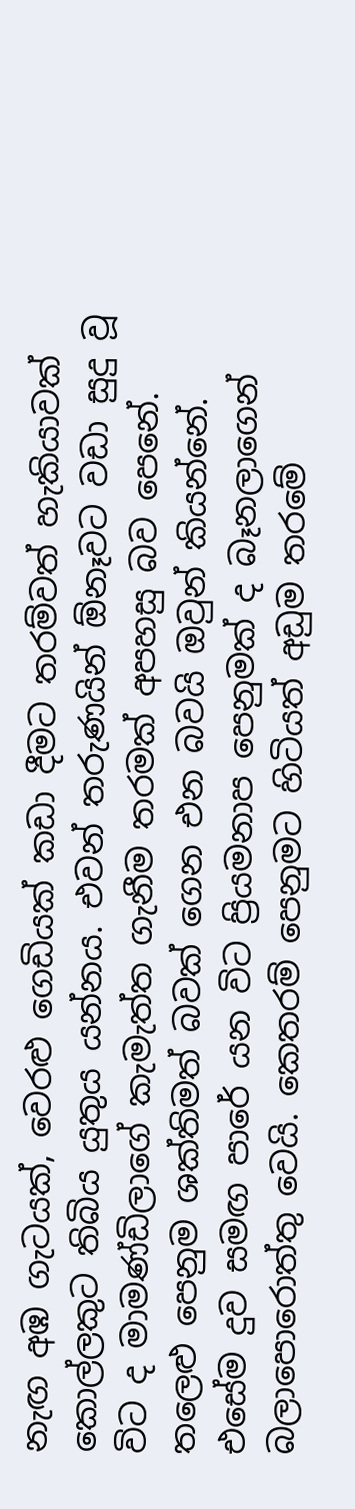නැඟ අඹ ගැටයක්, වෙරළු ගෙඩියක් කඩා දීමට තරම්වත් හැකියාවක් කොල්ලකුට තිබිය යුතුය යන්නය. එවන් තරුණයින් ඕනෑවට වඩා සුදු වූ විට ද මාමණ්ඩිලාගේ කැමැත්ත ගැනීම තරමක් අපහසු බව පෙනේ. තලෙළු පෙනුම ශක්තිමත් බවක් ගෙන එන බවයි ඔවුන් කියන්නේ. එසේම දුව සමඟ පාරේ යන විට ප්‍රියමනාප පෙනුමක් ද බෑනලාගෙන් බලාපොරොත්තු වෙයි. කෙතරම් පෙනුමට හිටියත් අඩුම තරමේ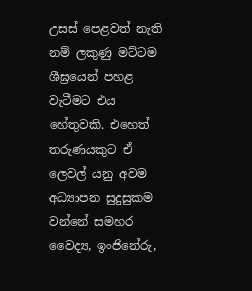උසස් පෙළවත් නැති නම් ලකුණු මට්ටම ශීඝ්‍රයෙන් පහළ වැටීමට එය හේතුවකි. එහෙත් තරුණයකුට ඒ ලෙවල් යනු අවම අධ්‍යාපන සුදුසුකම වන්නේ සමහර වෛද්‍ය, ඉංජිනේරු,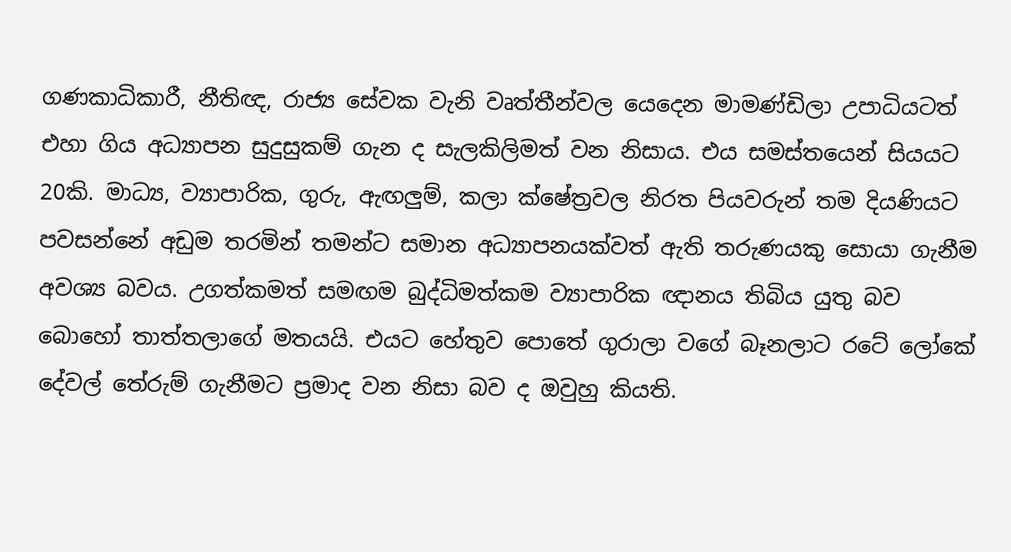ගණකාධිකාරී, නීතිඥ, රාජ්‍ය සේවක වැනි වෘත්තීන්වල යෙදෙන මාමණ්ඩිලා උපාධියටත් එහා ගිය අධ්‍යාපන සුදුසුකම් ගැන ද සැලකිලිමත් වන නිසාය. එය සමස්තයෙන් සියයට 20කි. මාධ්‍ය, ව්‍යාපාරික, ගුරු, ඇඟලුම්, කලා ක්ෂේත්‍රවල නිරත පියවරුන් තම දියණියට පවසන්නේ අඩුම තරමින් තමන්ට සමාන අධ්‍යාපනයක්වත් ඇති තරුණයකු සොයා ගැනීම අවශ්‍ය බවය. උගත්කමත් සමඟම බුද්ධිමත්කම ව්‍යාපාරික ඥානය තිබිය යුතු බව බොහෝ තාත්තලාගේ මතයයි. එයට හේතුව පොතේ ගුරාලා වගේ බෑනලාට රටේ ලෝ‍කේ දේවල් තේරුම් ගැනීමට ප්‍රමාද වන නිසා බව ද ඔවුහු කියති.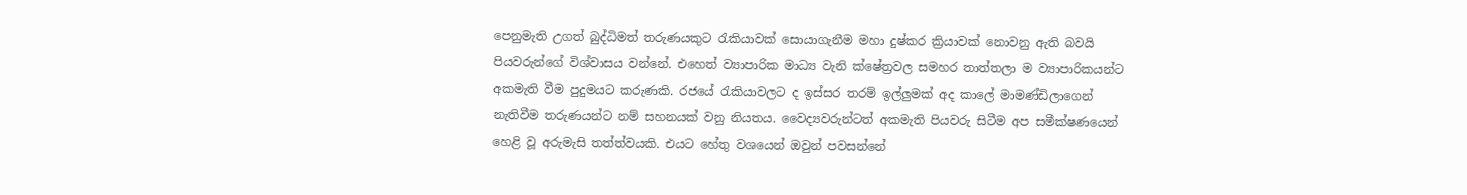පෙනුමැති උගත් බුද්ධිමත් තරුණයකුට රැකියාවක් සොයාගැනීම මහා දුෂ්කර ක්‍රියාවක් නොවනු ඇති බවයි පියවරුන්ගේ විශ්වාසය වන්නේ. එහෙත් ව්‍යාපාරික මාධ්‍ය වැනි ක්ෂේත්‍රවල සමහර තාත්තලා ම ව්‍යාපාරිකයන්ට අකමැති වීම පුදුමයට කරුණකි. රජයේ රැකියාවලට ද ඉස්සර තරම් ඉල්ලුමක් අද කාලේ මාමණ්ඩිලාගෙන් නැතිවීම තරුණයන්ට නම් සහනයක් වනු නියතය. වෛද්‍යවරුන්ටත් අකමැති පියවරු සිටීම අප සමීක්ෂණයෙන් හෙළි වූ අරුමැසි තත්ත්වයකි. එයට හේතු වශයෙන් ඔවුන් පවසන්නේ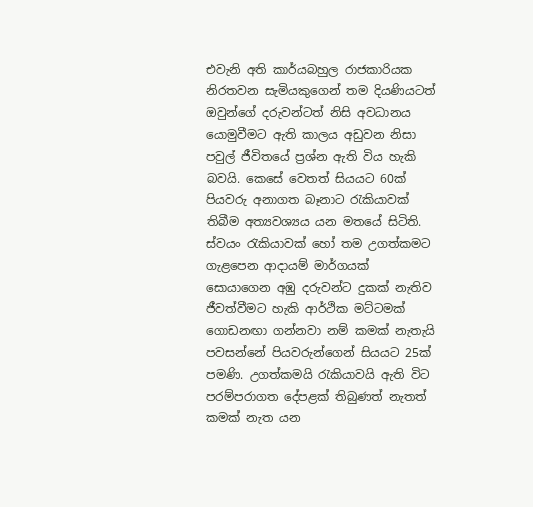එවැනි අති කාර්යබහුල රාජකාරියක නිරතවන සැමියකුගෙන් තම දියණියටත් ඔවුන්ගේ දරුවන්ටත් නිසි අවධානය යොමුවීමට ඇති කාලය අඩුවන නිසා පවුල් ජීවිතයේ ප්‍රශ්න ඇති විය හැකි බවයි. කෙසේ වෙතත් සියයට 60ක් පියවරු අනාගත බෑනාට රැකියාවක් තිබීම අත්‍යවශ්‍යය යන මතයේ සිටිති. ස්වයං රැකියාවක් හෝ තම උගත්කමට ගැළපෙන ආදායම් මාර්ගයක් සොයාගෙන අඹු දරුවන්ට දුකක් නැතිව ජීවත්වීමට හැකි ආර්ථික මට්ටමක් ගොඩනඟා ගන්නවා නම් කමක් නැතැයි පවසන්නේ පියවරුන්ගෙන් සියයට 25ක් පමණි. උගත්කමයි රැකියාවයි ඇති විට පරම්පරාගත දේපළක් තිබුණත් නැතත් කමක් නැත යන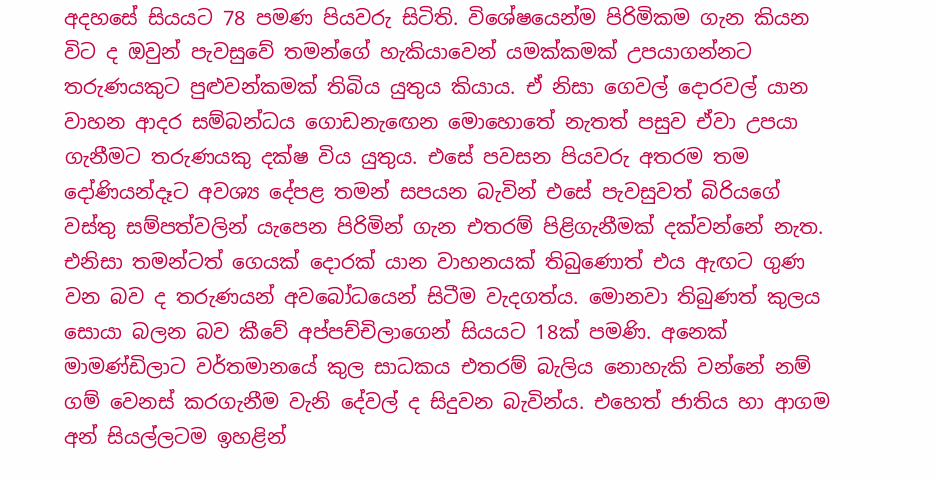අදහසේ සියයට 78 පමණ පියවරු සිටිති. විශේෂයෙන්ම පිරිමිකම ගැන කියන විට ද ඔවුන් පැවසුවේ තමන්ගේ හැකියාවෙන් යමක්කමක් උපයාගන්නට තරුණයකුට පුළුවන්කමක් තිබිය යුතුය කියාය. ඒ නිසා ගෙවල් දොරවල් යාන වාහන ආදර සම්බන්ධය ගොඩනැ‍ඟෙන මොහොතේ නැතත් පසුව ඒවා උපයා ගැනීමට තරුණයකු දක්ෂ විය යුතුය. එසේ පවසන පියවරු අතරම තම දෝණියන්දෑට අවශ්‍ය දේපළ තමන් සපයන බැවින් එසේ පැවසුවත් බිරියගේ වස්තු සම්පත්වලින් යැපෙන පිරිමින් ගැන එතරම් පිළිගැනීමක් දක්වන්නේ නැත. එනිසා තමන්ටත් ගෙයක් දොරක් යාන වාහනයක් තිබුණොත් එය ඇඟට ගුණ වන බව ද තරුණයන් අවබෝධයෙන් සිටීම වැදගත්ය. මොනවා තිබුණත් කුලය සොයා බලන බව කීවේ අප්පච්චිලාගෙන් සියයට 18ක් පමණි. අනෙක් මාමණ්ඩිලාට වර්තමානයේ කුල සාධකය එතරම් බැලිය නොහැකි වන්නේ නම් ගම් වෙනස් කරගැනීම වැනි දේවල් ද සිදුවන බැවින්ය. එහෙත් ජාතිය හා ආගම අන් සියල්ලටම ඉහළින්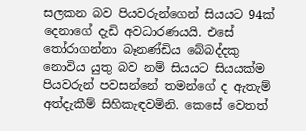සලකන බව පියවරුන්ගෙන් සියයට 94ක් දෙනාගේ දැඩි අවධාරණයයි. එසේ තෝරාගන්නා බෑනණ්ඩිය බේබද්දකු නොවිය යුතු බව නම් සියයට සියයක්ම පියවරුන් පවසන්නේ තමන්ගේ ද ඇතැම් අත්දැකීම් සිහිකැඳවමිනි. කෙසේ වෙතත්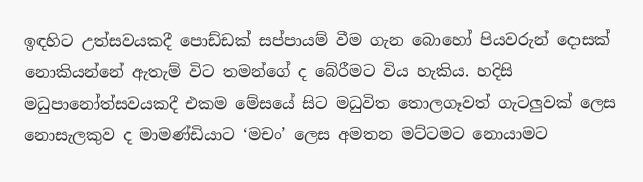ඉඳහිට උත්සවයකදී පොඩ්ඩක් සප්පායම් වීම ගැන බොහෝ පියවරුන් දොසක් නොකියන්නේ ඇතැම් විට තමන්ගේ ද බේරීමට විය හැකිය. හදිසි මධුපා‍නෝත්සවයකදී එකම මේසයේ සිට මධුවිත තොලගෑවත් ගැටලුවක් ලෙස නොසැලකුව ද මාමණ්ඩියාට ‘මචං’ ලෙස අමතන මට්ටමට නොයාමට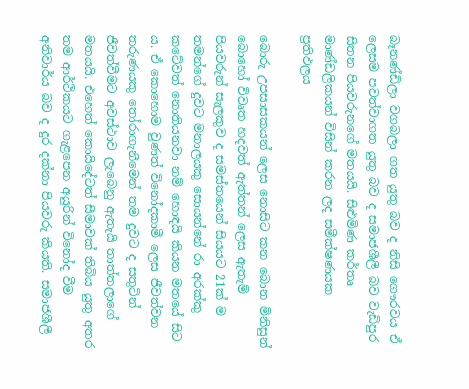බෑනණ්ඩිලා වගබලා ගත යුතු බව ද නිසි ගෞරවය ඒ ලෙසම පවත්වාගත යුතු බව ද සමාජශීලී බව වැඩිපුර සිතන පියවරුනගේ මතයයි. සිළුමිණ කර්තෘ මාණ්ඩලිකයන් විසින් කරන ලද සමීක්ෂණයක ප්‍රතිඵලය

බොරු උපසාසකයන් ලෙස නොසිට ‍කන බොන මිනිසුන් බොහෝ විවෘත හදවත් ඇත්තන් ලෙස ඇතැම් පියවරුන් සැලකුව ද සමස්තයෙන් සියයට 21ක් ම තමන්ගේ දුවට මනාලයකු සොයන්නේ රා අරක්කු කටේවත් නොතියනවා නම් හොඳයි කියන මතයේ සිට ය. ඒ කොහොම වුණත් විනෝදකාමී ලෙස ජීවත්වන තරුණයකු තෝරාගැනීමෙන් තම දුවට ද සතුටින් ජීවත්වීමට අවස්ථාව ලැබෙනු ඇතැයි තාත්තලාගේ මතයයි. එහෙත් කොයිදේටත් සීමාවක් තිබිය යුතු අතර තම ආර්ථිකයට ගැළපෙන අයුරින් විනෝද වීම අනිවාර්ය බව ද දුර දක්නා පියවරු කියති. සමාජශීලී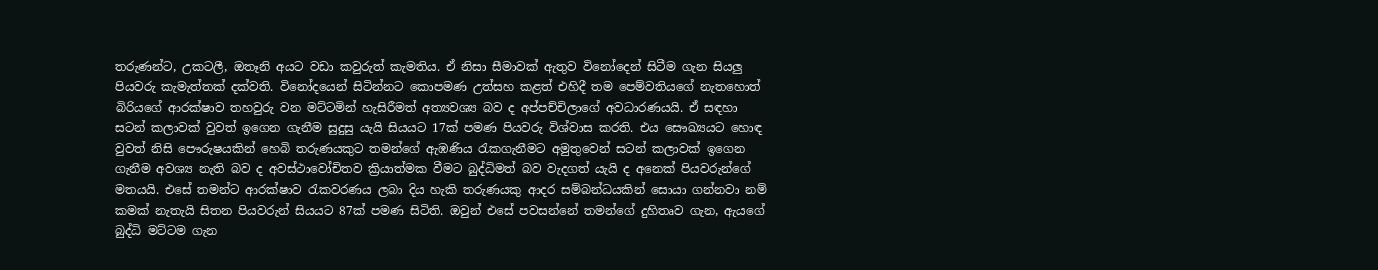තරුණන්ට, උකටලී, ඔතෑනි අයට වඩා කවුරුත් කැමතිය. ඒ නිසා සීමාවක් ඇතුව විනෝදෙන් සිටීම ගැන සියලු පියවරු කැමැත්තක් දක්වති. විනෝදයෙන් සිටින්නට කොපමණ උත්සහ කළත් එහිදී තම පෙම්වතියගේ නැතහොත් බිරියගේ ආරක්ෂාව තහවුරු වන මට්ටමින් හැසිරීමත් අත්‍යවශ්‍ය බව ද අප්පච්චිලාගේ අවධාරණයයි. ඒ සඳහා සටන් කලාවක් වුවත් ඉගෙන ගැනීම සුදුසු යැයි සියයට 17ක් පමණ පියවරු විශ්වාස කරති. එය සෞඛ්‍යයට හොඳ වුවත් නිසි පෞරුෂයකින් හෙබි තරුණයකුට තමන්ගේ ඇඹණිය රැකගැනීමට අමුතුවෙන් සටන් කලාවක් ඉගෙන ගැනීම අවශ්‍ය නැති බව ද අවස්ථාවෝචිතව ක්‍රියාත්මක වීමට බුද්ධිමත් බව වැදගත් යැයි ද අනෙක් පියවරුන්ගේ මතයයි. එසේ තමන්ට ආරක්ෂාව රැකවරණය ලබා දිය හැකි තරුණයකු ආදර සම්බන්ධයකින් සොයා ගන්නවා නම් කමක් නැතැයි සිතන පියවරුන් සියයට 87ක් පමණ සිටිති. ඔවුන් එසේ පවසන්නේ තමන්ගේ දුහිතෘව ගැන, ඇයගේ බුද්ධි මට්ටම ගැන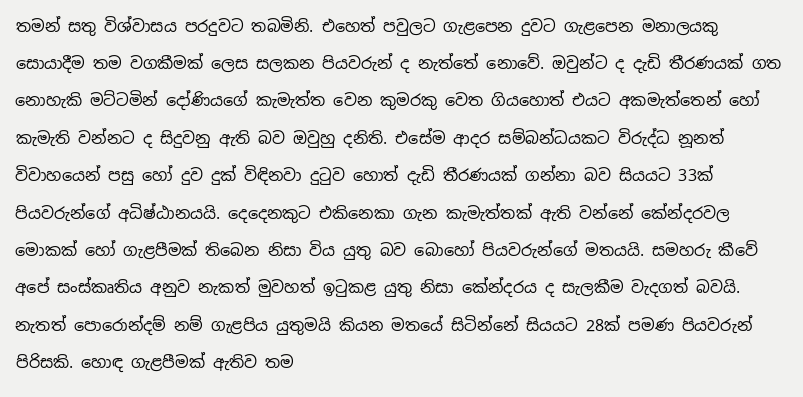තමන් සතු විශ්වාසය පරදුවට තබමිනි. එහෙත් පවුලට ගැළපෙන දුවට ගැළපෙන මනාලයකු සොයාදීම තම වගකීමක් ලෙස සලකන පියවරුන් ද නැත්තේ නොවේ. ඔවුන්ට ද දැඩි තීරණයක් ගත නොහැකි මට්ටමින් දෝණියගේ කැමැත්ත වෙන කුමරකු වෙත ගියහොත් එයට අකමැත්තෙන් හෝ කැමැති වන්නට ද සිදුවනු ඇති බව ඔවුහු දනිති. එසේම ආදර සම්බන්ධයකට විරුද්ධ නූනත් විවාහයෙන් පසු හෝ දුව දුක් විඳිනවා දුටුව හොත් දැඩි තීරණයක් ගන්නා බව සියයට 33ක් පියවරුන්ගේ අධිෂ්ඨානයයි. දෙදෙනකුට එකිනෙකා ගැන කැමැත්තක් ඇති වන්නේ කේන්දරවල මොකක් හෝ ගැළපීමක් තිබෙන නිසා විය යුතු බව බොහෝ පියවරුන්ගේ මතයයි. සමහරු කීවේ අපේ සංස්කෘතිය අනුව නැකත් මුවහත් ඉටුකළ යුතු නිසා කේන්දරය ද සැලකීම වැදගත් බවයි. නැතත් පොරොන්දම් නම් ගැළපිය යුතුමයි කියන මතයේ සිටින්නේ සියයට 28ක් පමණ පියවරුන් පිරිසකි. හොඳ ගැළපීමක් ඇතිව තම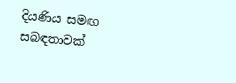දියණිය සමඟ සබඳතාවක්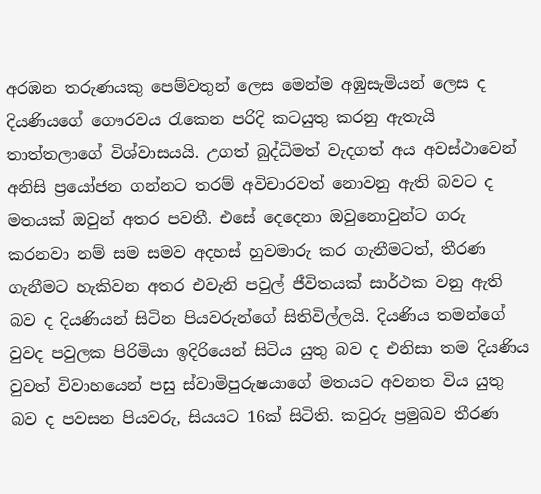අරඹන තරුණයකු පෙම්වතුන් ලෙස මෙන්ම අඹුසැමියන් ලෙස ද දියණියගේ ගෞරවය රැකෙන පරිදි කටයුතු කරනු ඇතැයි තාත්තලාගේ විශ්වාසයයි. උගත් බුද්ධිමත් වැදගත් අය අවස්ථාවෙන් අනිසි ප්‍රයෝජන ගන්නට තරම් අවිචාරවත් නොවනු ඇති බවට ද මතයක් ඔවුන් අතර පවතී. එසේ දෙදෙනා ඔවුනොවුන්ට ගරු කරනවා නම් සම සමව අදහස් හුවමාරු කර ගැනීමටත්, තීරණ ගැනීමට හැකිවන අතර එවැනි පවුල් ජීවිතයක් සාර්ථක වනු ඇති බව ද දියණියන් සිටින පියවරුන්ගේ සිතිවිල්ලයි. දියණිය තමන්ගේ වුවද පවුලක පිරිමියා ඉදිරියෙන් සිටිය යුතු බව ද එනිසා තම දියණිය වුවත් විවාහයෙන් පසු ස්වාමිපුරුෂයාගේ මතයට අවනත විය යුතු බව ද පවසන පියවරු, සියයට 16ක් සිටිති. කවුරු ප්‍රමුඛව තීරණ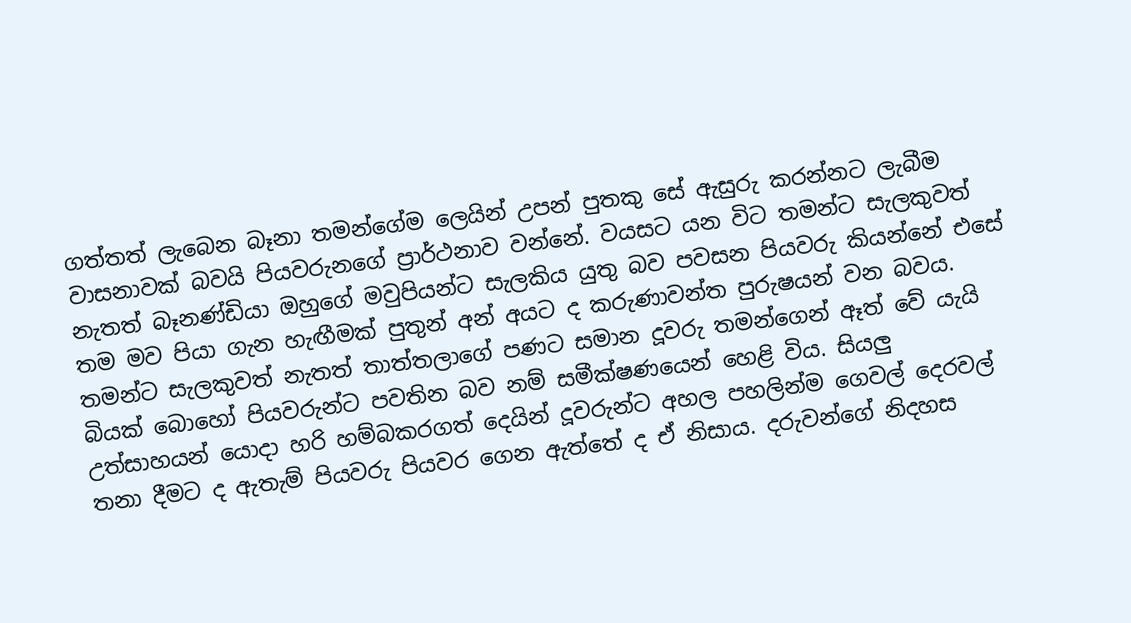ගත්තත් ලැබෙන බෑනා තමන්ගේම ලෙයින් උපන් පුතකු සේ ඇසුරු කරන්නට ලැබීම වාසනාවක් බවයි පියවරුනගේ ප්‍රාර්ථනාව වන්නේ. වයසට යන විට තමන්ට සැලකුවත් නැතත් බෑනණ්ඩියා ඔහුගේ මවුපියන්ට සැලකිය යුතු බව පවසන පියවරු කියන්නේ එසේ තම මව පියා ගැන හැඟීමක් පුතුන් අන් අයට ද කරුණාවන්ත පුරුෂයන් වන බවය. තමන්ට සැලකුවත් නැතත් තාත්තලාගේ පණට සමාන දූවරු තමන්ගෙන් ඈත් වේ යැයි බියක් බොහෝ පියවරුන්ට පවතින බව නම් සමීක්ෂණයෙන් හෙළි විය. සියලු උත්සාහයන් යොදා හරි හම්බකරගත් දෙයින් දූවරුන්ට අහල පහලින්ම ගෙවල් දෙරවල් තනා දීමට ද ඇතැම් පියවරු පියවර ගෙන ඇත්තේ ද ඒ නිසාය. දරුවන්ගේ නිදහස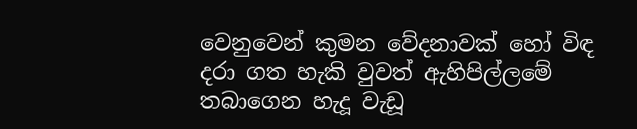වෙනුවෙන් කුමන වේදනාවක් හෝ විඳ දරා ගත හැකි වුවත් ඇහිපිල්ලමේ තබාගෙන හැදූ වැඩූ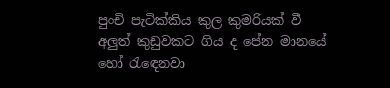පුංචි පැටික්කිය කුල කුමරියක් වී අලුත් කුඩුවකට ගිය ද පේන මානයේ හෝ රැ‍ඳෙනවා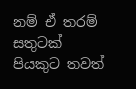නම් ඒ තරම් සතුටක් පියකුට තවත්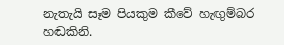නැතැයි සෑම පියකුම කීවේ හැඟුම්බර හඬකිනි.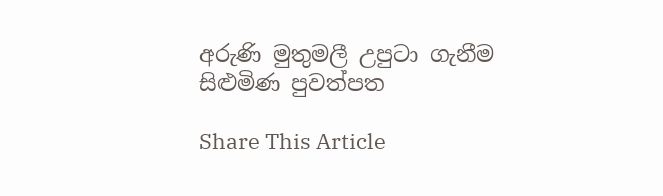අරුණි මුතුමලී උපුටා ගැනීම සිළුමිණ පුවත්පත

Share This Article